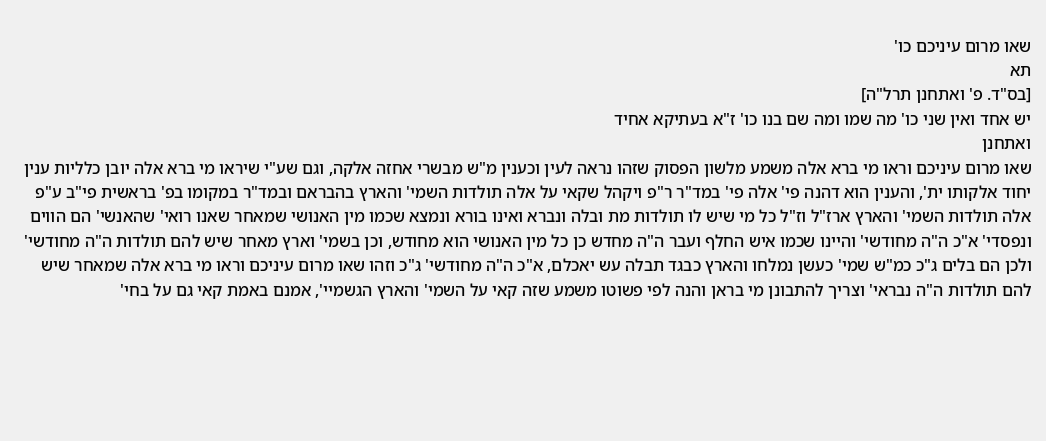שאו מרום עיניכם כו'
תא
[בס"ד. פ' ואתחנן תרל"ה]
יש אחד ואין שני כו' מה שמו ומה שם בנו כו' ז"א בעתיקא אחיד
ואתחנן
שאו מרום עיניכם וראו מי ברא אלה משמע מלשון הפסוק שזהו נראה לעין וכענין מ"ש מבשרי אחזה אלקה, וגם שע"י שיראו מי ברא אלה יובן כלליות ענין יחוד אלקותו ית', והענין הוא דהנה פי' אלה פי' במד"ר ר"פ ויקהל שקאי על אלה תולדות השמי' והארץ בהבראם ובמד"ר במקומו בפ' בראשית פי"ב ע"פ אלה תולדות השמי' והארץ ארז"ל וז"ל כל מי שיש לו תולדות מת ובלה ונברא ואינו בורא ונמצא שכמו מין האנושי שמאחר שאנו רואי' שהאנשי' הם הווים ונפסדי' א"כ ה"ה מחודשי' והיינו שכמו איש החלף ועבר ה"ה מחדש כן כל מין האנושי הוא מחודש, וכן בשמי' וארץ מאחר שיש להם תולדות ה"ה מחודשי' ולכן הם בלים ג"כ כמ"ש שמי' כעשן נמלחו והארץ כבגד תבלה עש יאכלם, א"כ ה"ה מחודשי' ג"כ וזהו שאו מרום עיניכם וראו מי ברא אלה שמאחר שיש להם תולדות ה"ה נבראי' וצריך להתבונן מי בראן והנה לפי פשוטו משמע שזה קאי על השמי' והארץ הגשמיי', אמנם באמת קאי גם על בחי'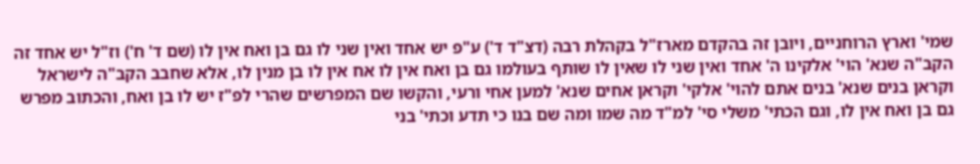שמי' וארץ הרוחניים, ויובן זה בהקדם מארז"ל בקהלת רבה (דצ"ד ד') ע"פ יש אחד ואין שני לו גם בן ואח אין לו (שם ד' ח') וז"ל יש אחד זה הקב"ה שנא' הוי' אלקינו ה' אחד ואין שני לו שאין לו שותף בעולמו גם בן ואח אין לו אח אין לו בן מנין לו, אלא שחבב הקב"ה לישראל וקראן בנים שנא' בנים אתם להוי' אלקי' וקראן אחים שנא' למען אחי ורעי, והקשו שם המפרשים שהרי לפ"ז יש לו בן ואח, והכתוב מפרש גם בן ואח אין לו, וגם הכתי' משלי סי' למ"ד מה שמו ומה שם בנו כי תדע וכתי' בני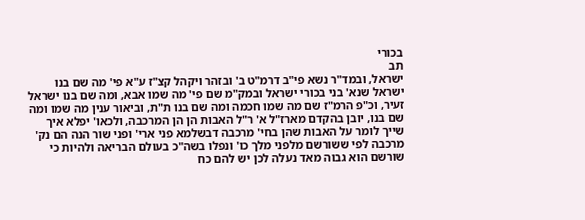בכורי
תב
ישראל, ובמד"ר נשא פי"ב דרמ"ט ב' ובזהר ויקהל קצ"ז ע"א פי' מה שם בנו ישראל שנא' בני בכורי ישראל ובמק"מ שם פי' מה שמו אבא, ומה שם בנו ישראל זעיר, וכ"פ הרמ"ז שם מה שמו חכמה ומה שם בנו ת"ת, וביאור ענין מה שמו ומה שם בנו, יובן בהקדם מארז"ל א' ר"ל האבות הן הן המרכבה, ולכאו' יפלא איך שייך לומר על האבות שהן בחי' מרכבה דבשלמא פני ארי' ופני שור הנה הם נק' מרכבה לפי ששורשם מלפני מלך כו' ונפלו בשה"כ בעולם הבריאה ולהיות כי שורשם הוא גבוה מאד נעלה לכן יש להם כח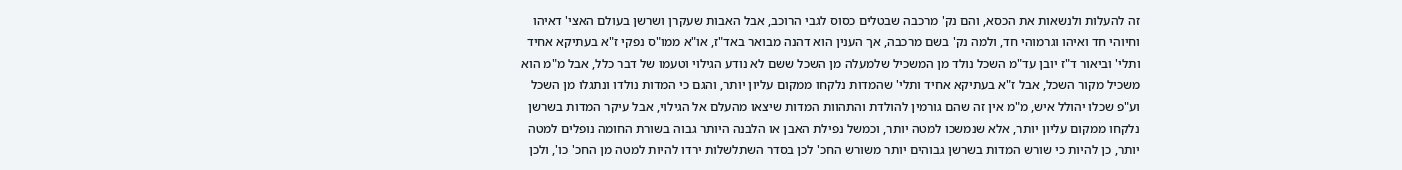זה להעלות ולנשאות את הכסא, והם נק' מרכבה שבטלים כסוס לגבי הרוכב, אבל האבות שעקרן ושרשן בעולם האצי' דאיהו וחיוהי חד ואיהו וגרמוהי חד, ולמה נק' בשם מרכבה, אך הענין הוא דהנה מבואר באד"ז, או"א ממו"ס נפקי ז"א בעתיקא אחיד ותלי' וביאור ד"ז יובן עד"מ השכל נולד מן המשכיל שלמעלה מן השכל ששם לא נודע הגילוי וטעמו של דבר כלל, אבל מ"מ הוא משכיל מקור השכל, אבל ז"א בעתיקא אחיד ותלי' שהמדות נלקחו ממקום עליון יותר, והגם כי המדות נולדו ונתגלו מן השכל וע"פ שכלו יהולל איש, מ"מ אין זה שהם גורמין להולדת והתהוות המדות שיצאו מהעלם אל הגילוי, אבל עיקר המדות בשרשן נלקחו ממקום עליון יותר, אלא שנמשכו למטה יותר, וכמשל נפילת האבן או הלבנה היותר גבוה בשורת החומה נופלים למטה יותר, כן להיות כי שורש המדות בשרשן גבוהים יותר משורש החכ' לכן בסדר השתלשלות ירדו להיות למטה מן החכ' כו', ולכן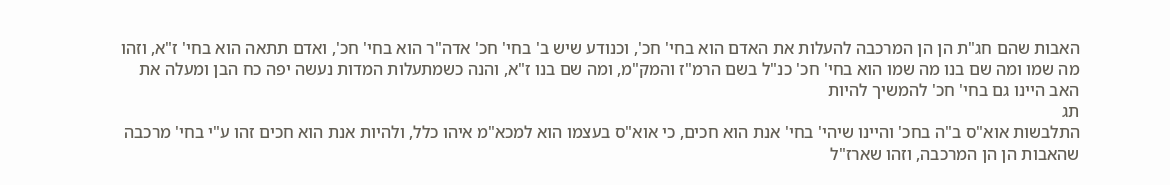האבות שהם חג"ת הן הן המרכבה להעלות את האדם הוא בחי' חכ', וכנודע שיש ב' בחי' חכ' אדה"ר הוא בחי' חכ', ואדם תתאה הוא בחי' ז"א, וזהו מה שמו ומה שם בנו מה שמו הוא בחי' חכ' כנ"ל בשם הרמ"ז והמק"מ, ומה שם בנו ז"א, והנה כשמתעלות המדות נעשה יפה כח הבן ומעלה את האב היינו גם בחי' חכ' להמשיך להיות
תג
התלבשות אוא"ס ב"ה בחכ' והיינו שיהי' בחי' אנת הוא חכים, כי אוא"ס בעצמו הוא למכא"מ איהו כלל, ולהיות אנת הוא חכים זהו ע"י בחי' מרכבה שהאבות הן הן המרכבה, וזהו שארז"ל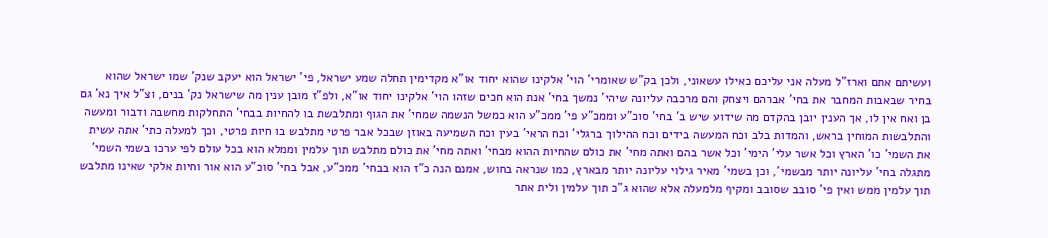ועשיתם אתם וארז"ל מעלה אני עליכם כאילו עשאוני, ולכן בק"ש שאומרי' הוי' אלקינו שהוא יחוד או"א מקדימין תחלה שמע ישראל, פי' ישראל הוא יעקב שנק' שמו ישראל שהוא בחיר שבאבות המחבר את בחי' אברהם ויצחק והם מרכבה עליונה שיהי' נמשך בחי' אנת הוא חכים שזהו הוי' אלקינו יחוד או"א, ולפ"ז מובן ענין מה שישראל נק' בנים, וצ"ל איך נא' גם בן ואח אין לו, אך הענין יובן בהקדם מה שידוע שיש ב' בחי' סוכ"ע וממכ"ע פי' ממכ"ע הוא כמשל הנשמה שמחי' את הגוף ומתלבשת בו להחיות בבחי' התחלקות מחשבה ודבור ומעשה והתלבשות המוחין בראש, והמדות בלב וכח המעשה בידים וכח ההילוך ברגלי' וכח הראי' בעין וכח השמיעה באוזן שבכל אבר פרטי מתלבש בו חיות פרטי, וכך למעלה כתי' אתה עשית את השמי' כו' הארץ וכל אשר עלי' הימי' וכל אשר בהם ואתה מחי' את כולם שהחיות ההוא מבחי' ואתה מחי' את כולם מתלבש תוך עלמין וממלא הוא בכל עולם לפי ערכו בשמי השמי' מתגלה בחי' עליונה יותר מבשמי', וכן בשמי' מאיר גילוי עליונה יותר מבארץ, כמו שנראה בחוש, אמנם הנה כ"ז הוא בבחי' ממכ"ע, אבל בחי' סוכ"ע הוא אור וחיות אלקי שאינו מתלבש תוך עלמין ממש ואין פי' סובב שסובב ומקיף מלמעלה אלא שהוא ג"כ תוך עלמין ולית אתר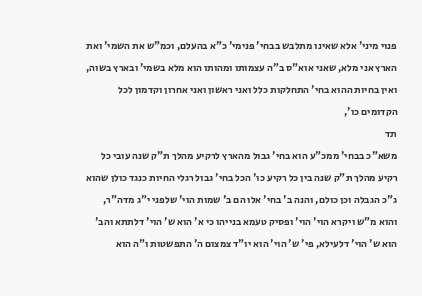פנוי מיני' אלא שאינו מתלבש בבחי' פנימי' כ"א בהעלם, וכמ"ש את השמי' ואת הארץ אני מלא, שאני אוא"ס ב"ה עצמותו ומהותו הוא מלא בשמי' ובארץ בשוה, ואין בחיות ההוא בחי' התחלקות כלל ואני ראשון ואני אחרון וקדמון לכל הקדומים כו',
תד
משא"כ בבחי' ממכ"ע הוא בחי' גבול מהארץ לרקיע מהלך ת"ק שנה עובי כל רקיע מהלך ת"ק שנה בין כל רקיע כו' הכל בחי' גבול רגלי החיות כנגד כולן שהוא ג"כ הגבלה וכן כולם, והנה ב' בחי' אלו הם ב' שמות הוי' שלפני י"ג מדה"ר, והוא מ"ש ויקרא הוי' הוי' ופסיק טעמא בנייהו כי א' הוא ש' הוי' דלתתא והב' הוא ש' הוי' דלעילא, פי' ש' הוי' הוא יו"ד צמצום ה' התפשטות ו"ה הוא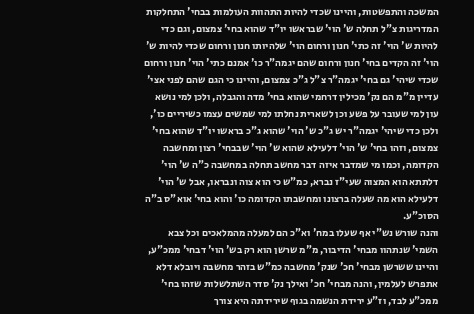המשכה והתפשטות, והיינו שכדי להיות התהוות העולמות בבחי' התחלקות המדריגות צ"ל תחלה ש' הוי' שבראשו יו"ד שהוא בחי' צמצום, וגם כדי להיות ש' הוי' זה כתי' חנון ורחום הוי' שלהיותו חנון ורחום שכדי להיות ש' הוי' זה הקדים בחי' חנון ורחום שהם יגמה"ר כו' אמנם כתי' הוי' חנון ורחום שכדי שיהי' גם בחי' יגמה"ר צ"ל ג"כ צמצום, והיינו כי הגם שהם לפני אצי' עדיין מ"מ הם נק' מכילין דרחמי שהוא בחי' מדה והגבלה, ולכן למי נושא עון למי שעובר על פשע וכן לשארית נחלתו למי שמשים עצמו כשיריים כו', ולכן כדי שיהי' יגמה"ר יש ג"כ ש' הוי' שהוא ג"כ בראשו יו"ד שהוא בחי' צמצום, וזהו בחי' ש' הוי' דלעילא שהוא ש' הוי' שבבחי' רצון ומחשבה הקדומה, וכמו מי שמדבר איזה דבר מחשב תחלה במחשבה כ"ה ש' הוי' דלתתא הוא המצוה שעי"ז נברא, כמ"ש כי הוא צוה ונבראו, אבל ש' הוי' דלעילא הוא מה שעלה ברצונו ומחשבתו הקדומה כו' והוא בחי' אוא"ס ב"ה הסוכ"ע.
והנה שורש נש"י אף שעלו במח' וא"כ הם למעלה מהמלאכים וכל צבא השמי' שנתהוו מבחי' הדיבור, מ"מ שרשן הוא רק בש' הוי' דבחי' ממכ"ע, והיינו ששרשן מבחי' חכ' שנק' מחשבה כמ"ש בזהר מחשבה ויובלא דלא אתפרש לעלמין, והנה מבחי' חכ' ואילך נק' סדר השתלשלות שזהו בחי' ממכ"ע לבד, וז"ע ירידת הנשמה בגוף שירידתה היא צורך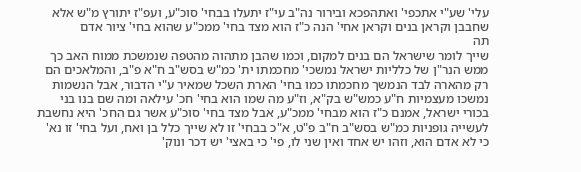עלי' שע"י אתכפי' ואתהפכא ובירור נה"ב עי"ז יתעלו בבחי' סוכ"ע, ועפ"ז יתורץ מ"ש אלא שחבבן וקראן בנים וקראן אחי' הנה כ"ז הוא מצד בחי' ממכ"ע שהוא בחי' ציור אדם
תה
שייך לומר שישראל הם בנים למקום, וכמו שהבן מתהוה מהטפה שנמשכת ממוח האב כך ממש הנר"ן של כלליות ישראל נמשכי' מחכמתו ית' כמ"ש בסש"ב ח"א פ"ב, והמלאכים הם רק מהארה לבד הנמשך מחכמתו כמו בחי' הארת השכל שמאיר ע"י הדבור, אבל הנשמות נמשכו מעצמיות ח"ע כמש"ש בק"א, וז"ע מה שמו הוא בחי' חכ' עילאה ומה שם בנו בני בכורי ישראל, אמנם כ"ז הוא מבחי' ממכ"ע, אבל מצד בחי' סוכ"ע אשר גם החכ' היא נחשבת לעשייה גופניות כמ"ש בסש"ב ח"ב פ"ט, א"כ בבחי' זו לא שייך כלל בן ואח, ועל בחי' זו נא' כי לא אדם הוא, וזהו יש אחד ואין שני לו, פי' כי באצי' יש דכר ונוק'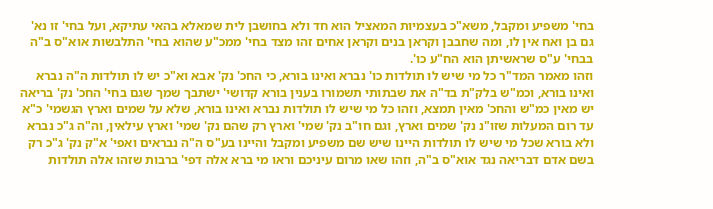בחי' משפיע ומקבל, משא"כ בעצמיות המאציל הוא חד ולא בחושבן לית שמאלא בהאי עתיקא, ועל בחי' זו נא' גם בן ואח אין לו, ומה שחבבן וקראן בנים וקראן אחים זהו מצד בחי' ממכ"ע שהוא בחי' התלבשות אוא"ס ב"ה בבחי' ע"ס שראשיתן הוא הח"ע כו'.
וזהו מאמר המד"ר כל מי שיש לו תולדות כו' נברא ואינו בורא, כי החכ' נק' אבא וא"כ יש לו תולדות ה"ה נברא ואינו בורא, וכמ"ש בלק"ת בד"ה את שבתותי תשמורו בענין בורא קדושי' ישתבך שמך שגם בחי' החכ' נק' בריאה יש מאין כמ"ש והחכ' מאין תמצא, וזהו כל מי שיש לו תולדות נברא ואינו בורא, שלא על שמים וארץ הגשמי' כ"א עד רום המעלות שזו"נ נק' שמים וארץ, וגם חו"ב נק' שמי' וארץ רק שהם נק' שמי' וארץ עילאין, וה"ה ג"כ נברא ולא בורא שכל מי שיש לו תולדות היינו שיש שם משפיע ומקבל והיינו בע"ס ה"ה נבראים ואפי' א"ק נק' ג"כ רק בשם אדם דבריאה נגד אוא"ס ב"ה, וזהו שאו מרום עיניכם וראו מי ברא אלה דפי' ברבות שזהו אלה תולדות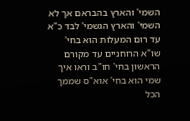השמי' והארץ בהבראם אך לא השמי' והארץ הגשמי' לבד כ"א עד רום המעלות הוא בחי' שו"א הרוחניים עד מקורם הראשון בחי' חו"ב וראו איך שמי הוא בחי' אוא"ס שממך הכל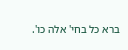ברא כל בחי' אלה כו'.